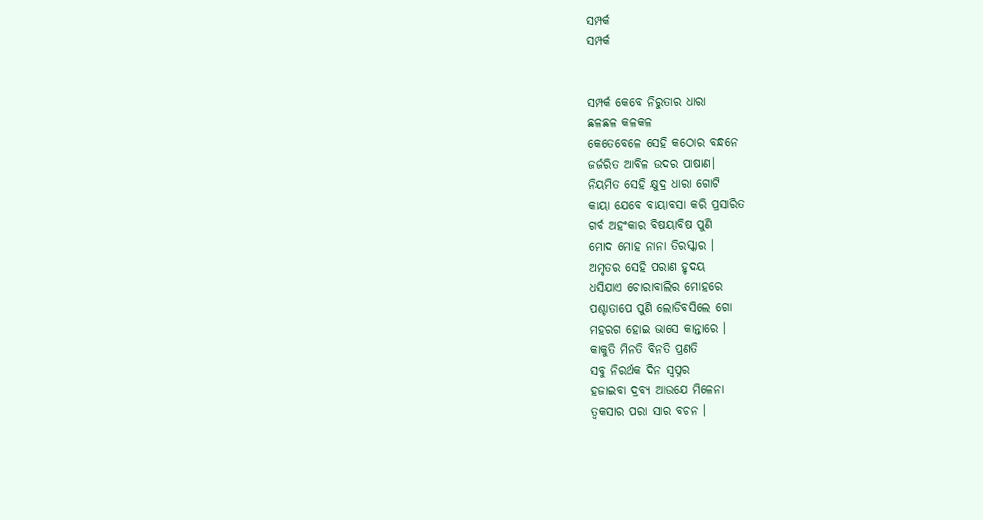ସମ୍ପର୍କ
ସମ୍ପର୍କ


ସମ୍ପର୍କ କେବେ ନିରୁତାର ଧାରା
ଛଳଛଳ କଳକଳ
କେତେବେଳେ ସେହି କଠୋର ବନ୍ଧନେ
ଜର୍ଜରିତ ଆବିଳ ଉଦର ପାଷାଣ।
ନିୟମିତ ସେହି କ୍ଷୁଦ୍ର ଧାରା ଗୋଟି
କାୟା ଯେବେ ବାୟାବସା କରି ପ୍ରସାରିତ
ଗର୍ବ ଅହଂକାର ବିଷୟାବିଷ ପୁଣି
ମୋଦ ମୋହ ନାନା ତିରସ୍କାର ।
ଅମୃତର ସେହି ପରାଣ ହୃଦୟ
ଧସିଯାଏ ଚୋରାବାଲିର ମୋହରେ
ପଶ୍ଚାତାପେ ପୁଣି ଲୋଡିବସିଲେ ଗୋ
ମହରଗ ହୋଇ ଭାସେ କାନ୍ତାରେ ।
କାକୁତି ମିନତି ବିନତି ପ୍ରଣତି
ସବୁ ନିରର୍ଥକ ଦିନ ସ୍ୱପ୍ନର
ହଜାଇବା ଦ୍ରବ୍ୟ ଆଉଯେ ମିଳେନା
ତ୍ୱକସାର ପରା ସାର ବଚନ ।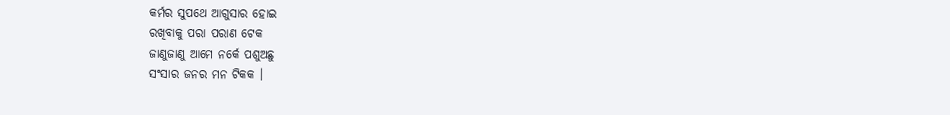କର୍ମର ସୁପଥେ ଆଗୁସାର ହୋଇ
ରଖିବାକୁ ପରା ପରାଣ ଟେକ
ଜାଣୁଜାଣୁ ଆମେ ନର୍କେ ପଶୁଅଛୁ
ସଂସାର ଜନର ମନ ଟିକକ ।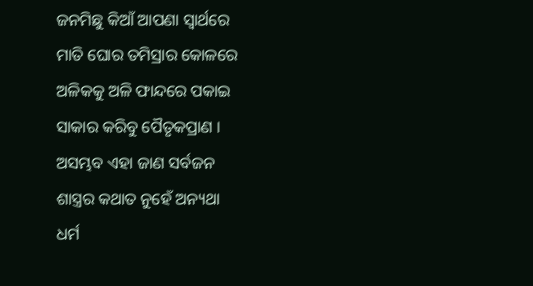ଜନମିଛୁ କିଆଁ ଆପଣା ସ୍ୱାର୍ଥରେ
ମାତି ଘୋର ତମିସ୍ରାର କୋଳରେ
ଅଳିକକୁ ଅଳି ଫାନ୍ଦରେ ପକାଇ
ସାକାର କରିବୁ ପୈତୃକପ୍ରାଣ ।
ଅସମ୍ଭବ ଏହା ଜାଣ ସର୍ବଜନ
ଶାସ୍ତ୍ରର କଥାତ ନୁହେଁ ଅନ୍ୟଥା
ଧର୍ମ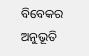ବିବେକର ଅନୁଭୂତି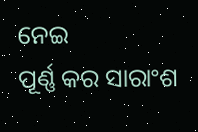ନେଇ
ପୂର୍ଣ୍ଣ କର ସାରାଂଶ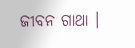ଜୀବନ ଗାଥା ।